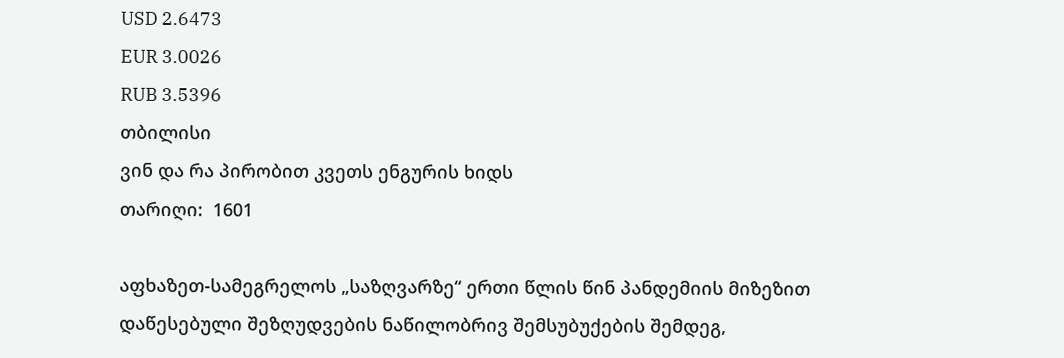USD 2.6473
EUR 3.0026
RUB 3.5396
თბილისი
ვინ და რა პირობით კვეთს ენგურის ხიდს
თარიღი:  1601

აფხაზეთ-სამეგრელოს „საზღვარზე“ ერთი წლის წინ პანდემიის მიზეზით დაწესებული შეზღუდვების ნაწილობრივ შემსუბუქების შემდეგ,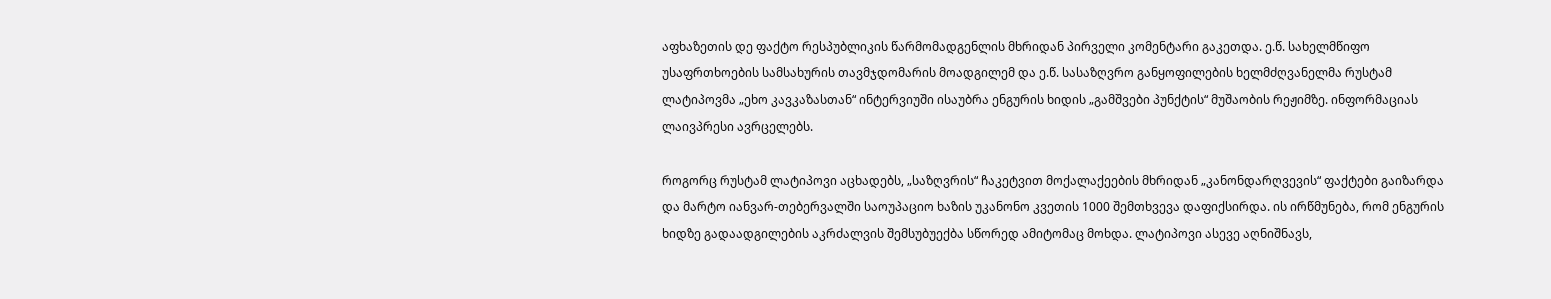აფხაზეთის დე ფაქტო რესპუბლიკის წარმომადგენლის მხრიდან პირველი კომენტარი გაკეთდა. ე.წ. სახელმწიფო უსაფრთხოების სამსახურის თავმჯდომარის მოადგილემ და ე.წ. სასაზღვრო განყოფილების ხელმძღვანელმა რუსტამ ლატიპოვმა „ეხო კავკაზასთან“ ინტერვიუში ისაუბრა ენგურის ხიდის „გამშვები პუნქტის“ მუშაობის რეჟიმზე. ინფორმაციას ლაივპრესი ავრცელებს.

როგორც რუსტამ ლატიპოვი აცხადებს, „საზღვრის“ ჩაკეტვით მოქალაქეების მხრიდან „კანონდარღვევის“ ფაქტები გაიზარდა და მარტო იანვარ-თებერვალში საოუპაციო ხაზის უკანონო კვეთის 1000 შემთხვევა დაფიქსირდა. ის ირწმუნება, რომ ენგურის ხიდზე გადაადგილების აკრძალვის შემსუბუექბა სწორედ ამიტომაც მოხდა. ლატიპოვი ასევე აღნიშნავს,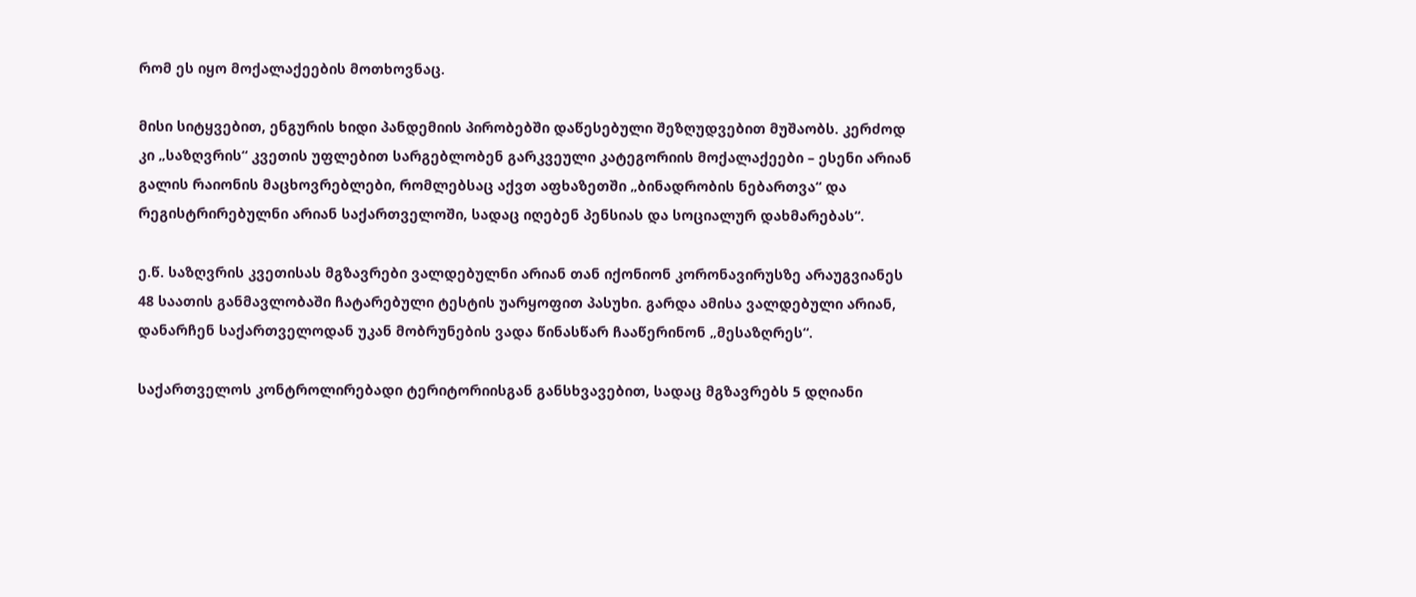რომ ეს იყო მოქალაქეების მოთხოვნაც.

მისი სიტყვებით, ენგურის ხიდი პანდემიის პირობებში დაწესებული შეზღუდვებით მუშაობს. კერძოდ კი „საზღვრის“ კვეთის უფლებით სარგებლობენ გარკვეული კატეგორიის მოქალაქეები – ესენი არიან გალის რაიონის მაცხოვრებლები, რომლებსაც აქვთ აფხაზეთში „ბინადრობის ნებართვა“ და რეგისტრირებულნი არიან საქართველოში, სადაც იღებენ პენსიას და სოციალურ დახმარებას“.

ე.წ. საზღვრის კვეთისას მგზავრები ვალდებულნი არიან თან იქონიონ კორონავირუსზე არაუგვიანეს 48 საათის განმავლობაში ჩატარებული ტესტის უარყოფით პასუხი. გარდა ამისა ვალდებული არიან, დანარჩენ საქართველოდან უკან მობრუნების ვადა წინასწარ ჩააწერინონ „მესაზღრეს“.

საქართველოს კონტროლირებადი ტერიტორიისგან განსხვავებით, სადაც მგზავრებს 5 დღიანი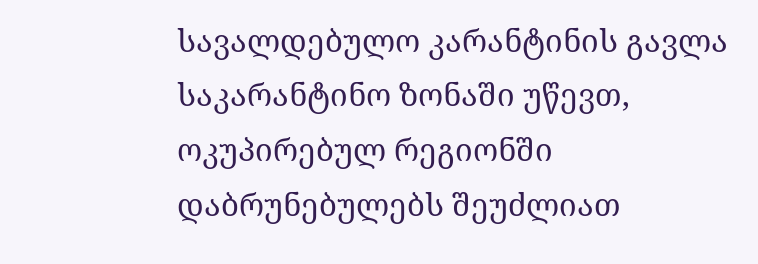სავალდებულო კარანტინის გავლა საკარანტინო ზონაში უწევთ, ოკუპირებულ რეგიონში დაბრუნებულებს შეუძლიათ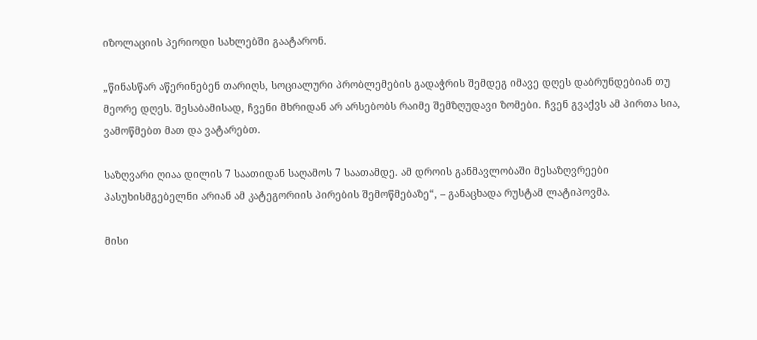იზოლაციის პერიოდი სახლებში გაატარონ.

„წინასწარ აწერინებენ თარიღს, სოციალური პრობლემების გადაჭრის შემდეგ იმავე დღეს დაბრუნდებიან თუ მეორე დღეს. შესაბამისად, ჩვენი მხრიდან არ არსებობს რაიმე შემზღუდავი ზომები. ჩვენ გვაქვს ამ პირთა სია, ვამოწმებთ მათ და ვატარებთ.

საზღვარი ღიაა დილის 7 საათიდან საღამოს 7 საათამდე. ამ დროის განმავლობაში მესაზღვრეები პასუხისმგებელნი არიან ამ კატეგორიის პირების შემოწმებაზე“, – განაცხადა რუსტამ ლატიპოვმა.

მისი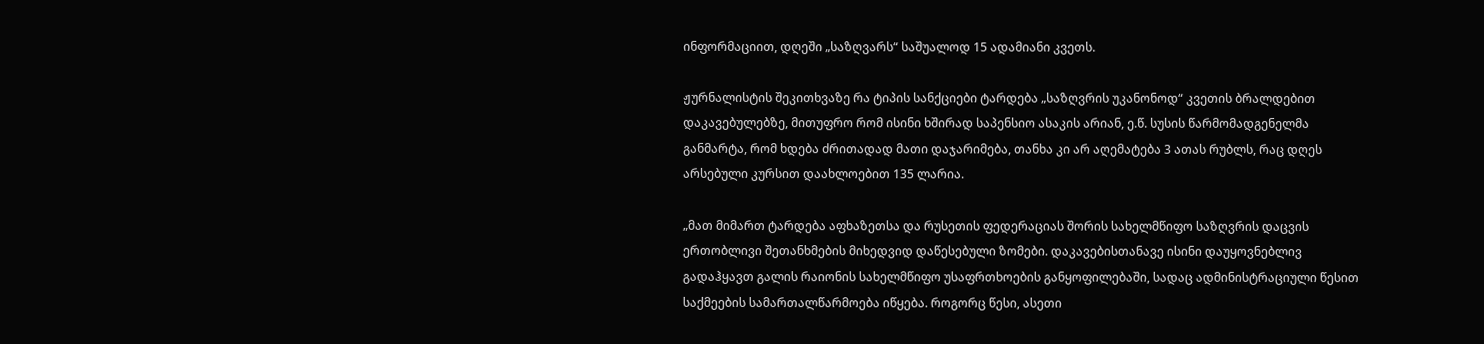ინფორმაციით, დღეში „საზღვარს“ საშუალოდ 15 ადამიანი კვეთს.

ჟურნალისტის შეკითხვაზე რა ტიპის სანქციები ტარდება „საზღვრის უკანონოდ“ კვეთის ბრალდებით დაკავებულებზე, მითუფრო რომ ისინი ხშირად საპენსიო ასაკის არიან, ე.წ. სუსის წარმომადგენელმა განმარტა, რომ ხდება ძრითადად მათი დაჯარიმება, თანხა კი არ აღემატება 3 ათას რუბლს, რაც დღეს არსებული კურსით დაახლოებით 135 ლარია.

„მათ მიმართ ტარდება აფხაზეთსა და რუსეთის ფედერაციას შორის სახელმწიფო საზღვრის დაცვის ერთობლივი შეთანხმების მიხედვიდ დაწესებული ზომები. დაკავებისთანავე ისინი დაუყოვნებლივ გადაჰყავთ გალის რაიონის სახელმწიფო უსაფრთხოების განყოფილებაში, სადაც ადმინისტრაციული წესით საქმეების სამართალწარმოება იწყება. როგორც წესი, ასეთი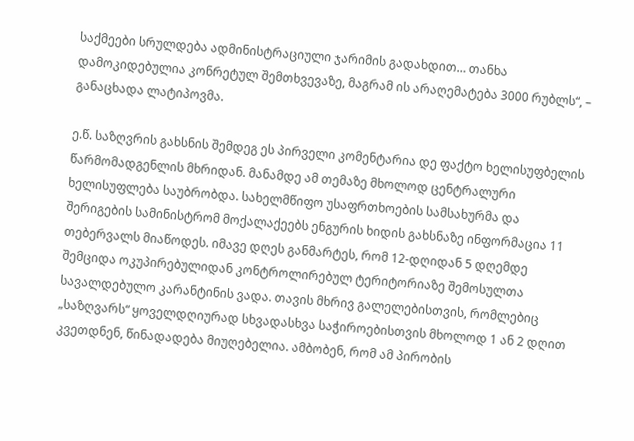საქმეები სრულდება ადმინისტრაციული ჯარიმის გადახდით… თანხა დამოკიდებულია კონრეტულ შემთხვევაზე, მაგრამ ის არაღემატება 3000 რუბლს“, – განაცხადა ლატიპოვმა.

ე.წ. საზღვრის გახსნის შემდეგ ეს პირველი კომენტარია დე ფაქტო ხელისუფბელის წარმომადგენლის მხრიდან. მანამდე ამ თემაზე მხოლოდ ცენტრალური ხელისუფლება საუბრობდა. სახელმწიფო უსაფრთხოების სამსახურმა და შერიგების სამინისტრომ მოქალაქეებს ენგურის ხიდის გახსნაზე ინფორმაცია 11 თებერვალს მიაწოდეს. იმავე დღეს განმარტეს, რომ 12-დღიდან 5 დღემდე შემციდა ოკუპირებულიდან კონტროლირებულ ტერიტორიაზე შემოსულთა სავალდებულო კარანტინის ვადა. თავის მხრივ გალელებისთვის, რომლებიც „საზღვარს“ ყოველდღიურად სხვადასხვა საჭიროებისთვის მხოლოდ 1 ან 2 დღით კვეთდნენ, წინადადება მიუღებელია. ამბობენ, რომ ამ პირობის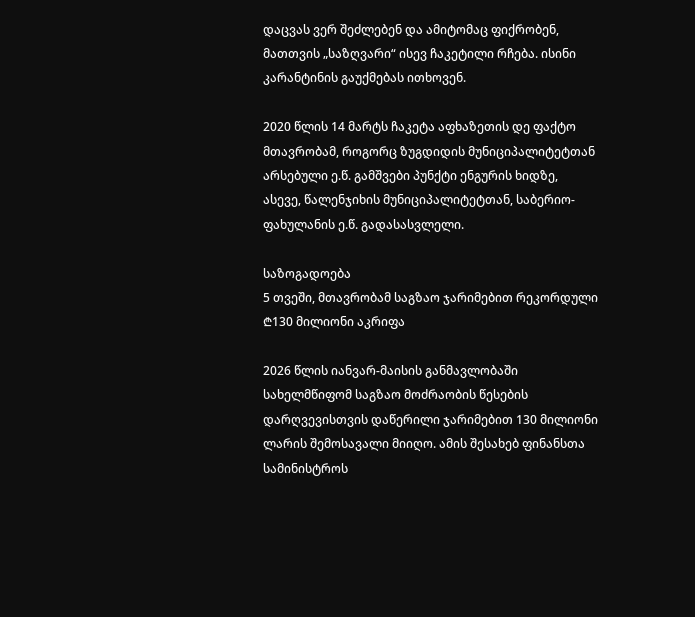დაცვას ვერ შეძლებენ და ამიტომაც ფიქრობენ, მათთვის „საზღვარი“ ისევ ჩაკეტილი რჩება. ისინი კარანტინის გაუქმებას ითხოვენ.

2020 წლის 14 მარტს ჩაკეტა აფხაზეთის დე ფაქტო მთავრობამ, როგორც ზუგდიდის მუნიციპალიტეტთან არსებული ე.წ. გამშვები პუნქტი ენგურის ხიდზე, ასევე, წალენჯიხის მუნიციპალიტეტთან, საბერიო-ფახულანის ე.წ. გადასასვლელი.

საზოგადოება
5 თვეში, მთავრობამ საგზაო ჯარიმებით რეკორდული ₾130 მილიონი აკრიფა

2026 წლის იანვარ-მაისის განმავლობაში სახელმწიფომ საგზაო მოძრაობის წესების დარღვევისთვის დაწერილი ჯარიმებით 130 მილიონი ლარის შემოსავალი მიიღო. ამის შესახებ ფინანსთა სამინისტროს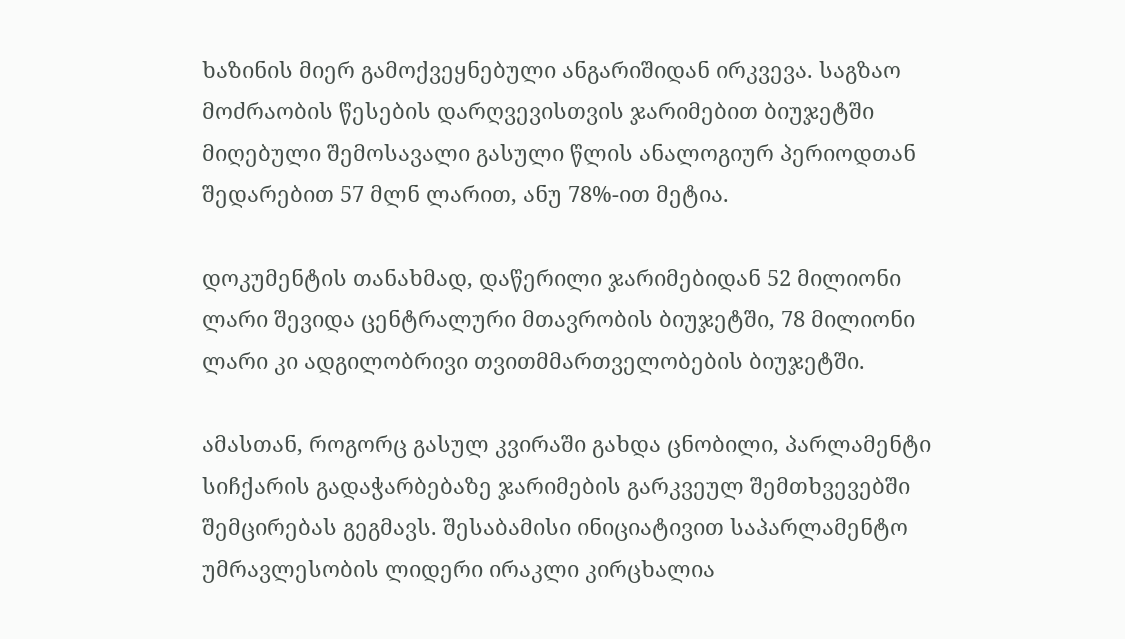ხაზინის მიერ გამოქვეყნებული ანგარიშიდან ირკვევა. საგზაო მოძრაობის წესების დარღვევისთვის ჯარიმებით ბიუჯეტში მიღებული შემოსავალი გასული წლის ანალოგიურ პერიოდთან შედარებით 57 მლნ ლარით, ანუ 78%-ით მეტია.

დოკუმენტის თანახმად, დაწერილი ჯარიმებიდან 52 მილიონი ლარი შევიდა ცენტრალური მთავრობის ბიუჯეტში, 78 მილიონი ლარი კი ადგილობრივი თვითმმართველობების ბიუჯეტში.

ამასთან, როგორც გასულ კვირაში გახდა ცნობილი, პარლამენტი სიჩქარის გადაჭარბებაზე ჯარიმების გარკვეულ შემთხვევებში შემცირებას გეგმავს. შესაბამისი ინიციატივით საპარლამენტო უმრავლესობის ლიდერი ირაკლი კირცხალია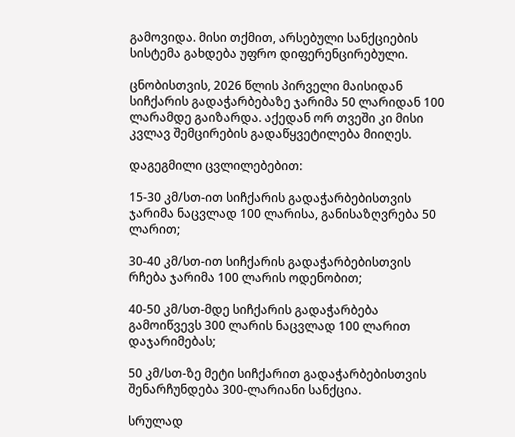გამოვიდა. მისი თქმით, არსებული სანქციების სისტემა გახდება უფრო დიფერენცირებული.

ცნობისთვის, 2026 წლის პირველი მაისიდან სიჩქარის გადაჭარბებაზე ჯარიმა 50 ლარიდან 100 ლარამდე გაიზარდა. აქედან ორ თვეში კი მისი კვლავ შემცირების გადაწყვეტილება მიიღეს.

დაგეგმილი ცვლილებებით:

15-30 კმ/სთ-ით სიჩქარის გადაჭარბებისთვის ჯარიმა ნაცვლად 100 ლარისა, განისაზღვრება 50 ლარით;

30-40 კმ/სთ-ით სიჩქარის გადაჭარბებისთვის რჩება ჯარიმა 100 ლარის ოდენობით;

40-50 კმ/სთ-მდე სიჩქარის გადაჭარბება გამოიწვევს 300 ლარის ნაცვლად 100 ლარით დაჯარიმებას;

50 კმ/სთ-ზე მეტი სიჩქარით გადაჭარბებისთვის შენარჩუნდება 300-ლარიანი სანქცია.

სრულად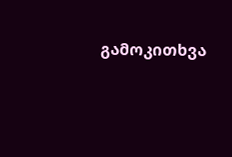გამოკითხვა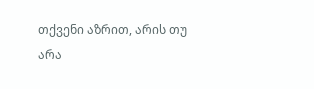თქვენი აზრით, არის თუ არა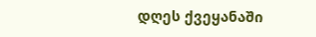დღეს ქვეყანაში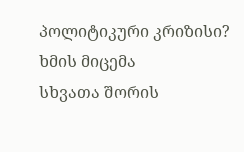პოლიტიკური კრიზისი?
ხმის მიცემა
სხვათა შორის